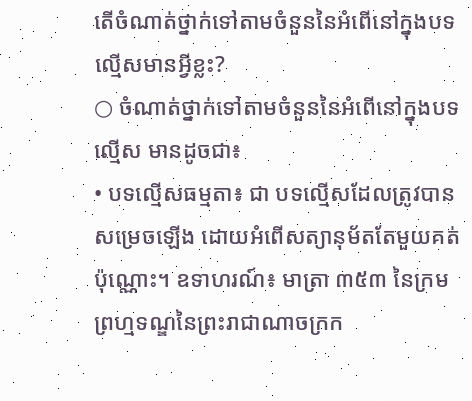តើចំណាត់ថ្នាក់ទៅតាមចំនួននៃអំពើនៅក្នុងបទល្មើសមានអ្វីខ្លះ?
○ ចំណាត់ថ្នាក់ទៅតាមចំនួននៃអំពើនៅក្នុងបទល្មើស មានដូចជា៖
• បទល្មើសធម្មតា៖ ជា បទល្មើសដែលត្រូវបានសម្រេចឡើង ដោយអំពើសត្យានុម័តតែមួយគត់ប៉ុណ្ណោះ។ ឧទាហរណ៍៖ មាត្រា ៣៥៣ នៃក្រមព្រហ្មទណ្ឌនៃព្រះរាជាណាចក្រក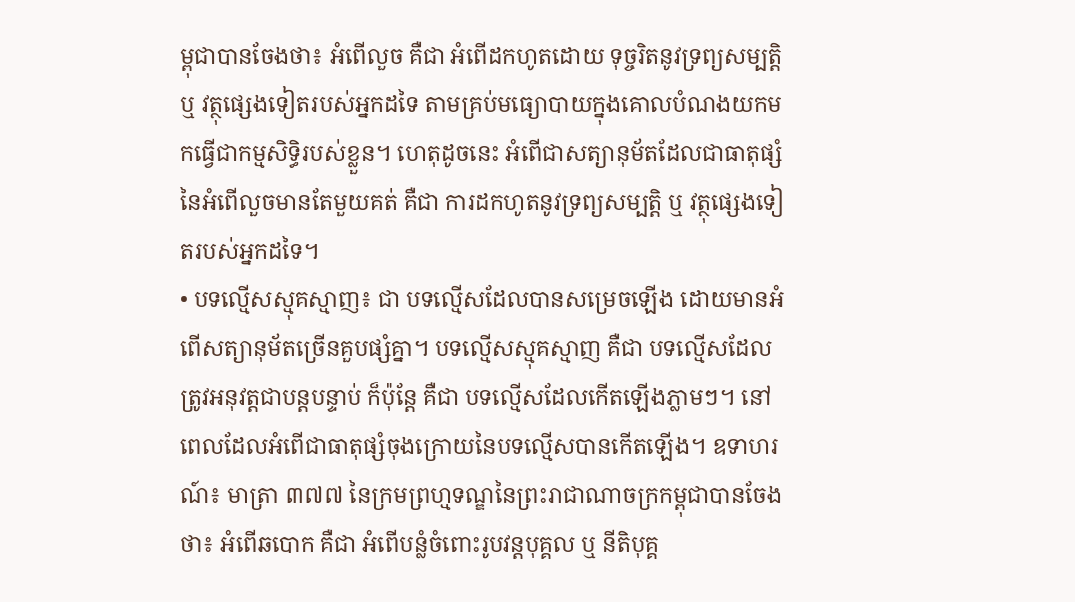ម្ពុជាបានចែងថា៖ អំពើលួច គឺជា អំពើដកហូតដោយ ទុច្ចរិតនូវទ្រព្យសម្បត្តិ ឬ វត្ថុផ្សេងទៀតរបស់អ្នកដទៃ តាមគ្រប់មធ្យោបាយក្នុងគោលបំណងយកមកធ្វើជាកម្មសិទ្ធិរបស់ខ្លួន។ ហេតុដូចនេះ អំពើជាសត្យានុម័តដែលជាធាតុផ្សំនៃអំពើលួចមានតែមួយគត់ គឺជា ការដកហូតនូវទ្រព្យសម្បត្តិ ឬ វត្ថុផ្សេងទៀតរបស់អ្នកដទៃ។
• បទល្មើសស្មុគស្មាញ៖ ជា បទល្មើសដែលបានសម្រេចឡើង ដោយមានអំពើសត្យានុម័តច្រើនគួបផ្សំគ្នា។ បទល្មើសស្មុគស្មាញ គឺជា បទល្មើសដែលត្រូវអនុវត្តជាបន្តបន្ទាប់ ក៏ប៉ុន្តែ គឺជា បទល្មើសដែលកើតឡើងភ្លាមៗ។ នៅពេលដែលអំពើជាធាតុផ្សំចុងក្រោយនៃបទល្មើសបានកើតឡើង។ ឧទាហរណ៍៖ មាត្រា ៣៧៧ នៃក្រមព្រហ្មទណ្ឌនៃព្រះរាជាណាចក្រកម្ពុជាបានចែងថា៖ អំពើឆបោក គឺជា អំពើបន្លំចំពោះរូបវន្តបុគ្គល ឬ នីតិបុគ្គ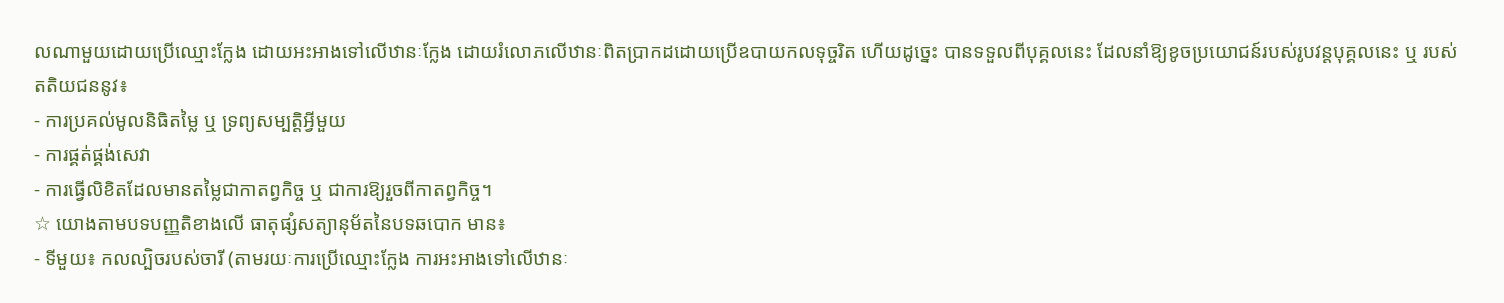លណាមួយដោយប្រើឈ្មោះក្លែង ដោយអះអាងទៅលើឋានៈក្លែង ដោយរំលោភលើឋានៈពិតប្រាកដដោយប្រើឧបាយកលទុច្ចរិត ហើយដូច្នេះ បានទទួលពីបុគ្គលនេះ ដែលនាំឱ្យខូចប្រយោជន៍របស់រូបវន្តបុគ្គលនេះ ឬ របស់តតិយជននូវ៖
- ការប្រគល់មូលនិធិតម្លៃ ឬ ទ្រព្យសម្បត្តិអ្វីមួយ
- ការផ្គត់ផ្គង់សេវា
- ការធ្វើលិខិតដែលមានតម្លៃជាកាតព្វកិច្ច ឬ ជាការឱ្យរួចពីកាតព្វកិច្ច។
☆ យោងតាមបទបញ្ញតិខាងលើ ធាតុផ្សំសត្យានុម័តនៃបទឆបោក មាន៖
- ទីមួយ៖ កលល្បិចរបស់ចារី (តាមរយៈការប្រើឈ្មោះក្លែង ការអះអាងទៅលើឋានៈ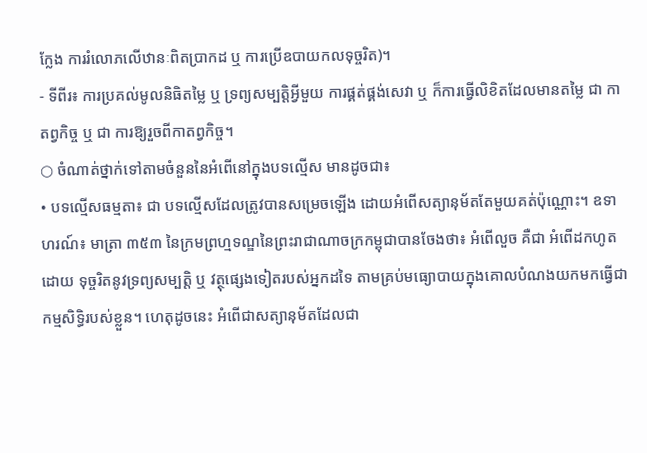ក្លែង ការរំលោភលើឋានៈពិតប្រាកដ ឬ ការប្រើឧបាយកលទុច្ចរិត)។
- ទីពីរ៖ ការប្រគល់មូលនិធិតម្លៃ ឬ ទ្រព្យសម្បត្តិអ្វីមួយ ការផ្គត់ផ្គង់សេវា ឬ ក៏ការធ្វើលិខិតដែលមានតម្លៃ ជា កាតព្វកិច្ច ឬ ជា ការឱ្យរួចពីកាតព្វកិច្ច។
○ ចំណាត់ថ្នាក់ទៅតាមចំនួននៃអំពើនៅក្នុងបទល្មើស មានដូចជា៖
• បទល្មើសធម្មតា៖ ជា បទល្មើសដែលត្រូវបានសម្រេចឡើង ដោយអំពើសត្យានុម័តតែមួយគត់ប៉ុណ្ណោះ។ ឧទាហរណ៍៖ មាត្រា ៣៥៣ នៃក្រមព្រហ្មទណ្ឌនៃព្រះរាជាណាចក្រកម្ពុជាបានចែងថា៖ អំពើលួច គឺជា អំពើដកហូតដោយ ទុច្ចរិតនូវទ្រព្យសម្បត្តិ ឬ វត្ថុផ្សេងទៀតរបស់អ្នកដទៃ តាមគ្រប់មធ្យោបាយក្នុងគោលបំណងយកមកធ្វើជាកម្មសិទ្ធិរបស់ខ្លួន។ ហេតុដូចនេះ អំពើជាសត្យានុម័តដែលជា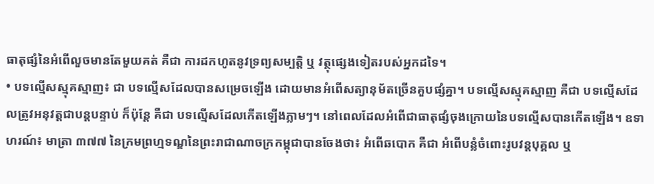ធាតុផ្សំនៃអំពើលួចមានតែមួយគត់ គឺជា ការដកហូតនូវទ្រព្យសម្បត្តិ ឬ វត្ថុផ្សេងទៀតរបស់អ្នកដទៃ។
• បទល្មើសស្មុគស្មាញ៖ ជា បទល្មើសដែលបានសម្រេចឡើង ដោយមានអំពើសត្យានុម័តច្រើនគួបផ្សំគ្នា។ បទល្មើសស្មុគស្មាញ គឺជា បទល្មើសដែលត្រូវអនុវត្តជាបន្តបន្ទាប់ ក៏ប៉ុន្តែ គឺជា បទល្មើសដែលកើតឡើងភ្លាមៗ។ នៅពេលដែលអំពើជាធាតុផ្សំចុងក្រោយនៃបទល្មើសបានកើតឡើង។ ឧទាហរណ៍៖ មាត្រា ៣៧៧ នៃក្រមព្រហ្មទណ្ឌនៃព្រះរាជាណាចក្រកម្ពុជាបានចែងថា៖ អំពើឆបោក គឺជា អំពើបន្លំចំពោះរូបវន្តបុគ្គល ឬ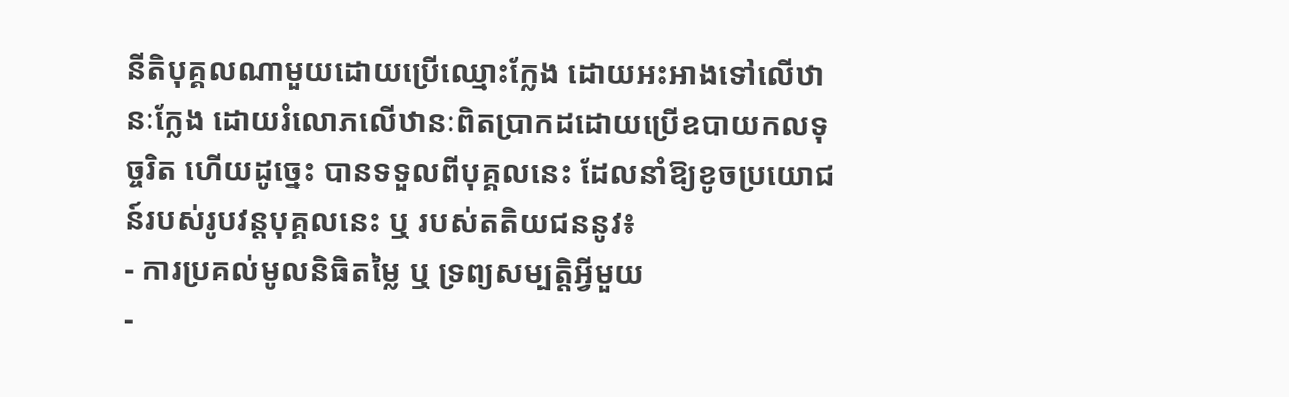នីតិបុគ្គលណាមួយដោយប្រើឈ្មោះក្លែង ដោយអះអាងទៅលើឋានៈក្លែង ដោយរំលោភលើឋានៈពិតប្រាកដដោយប្រើឧបាយកលទុច្ចរិត ហើយដូច្នេះ បានទទួលពីបុគ្គលនេះ ដែលនាំឱ្យខូចប្រយោជន៍របស់រូបវន្តបុគ្គលនេះ ឬ របស់តតិយជននូវ៖
- ការប្រគល់មូលនិធិតម្លៃ ឬ ទ្រព្យសម្បត្តិអ្វីមួយ
-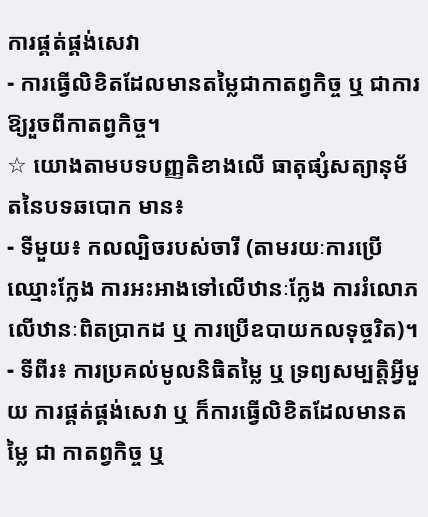ការផ្គត់ផ្គង់សេវា
- ការធ្វើលិខិតដែលមានតម្លៃជាកាតព្វកិច្ច ឬ ជាការឱ្យរួចពីកាតព្វកិច្ច។
☆ យោងតាមបទបញ្ញតិខាងលើ ធាតុផ្សំសត្យានុម័តនៃបទឆបោក មាន៖
- ទីមួយ៖ កលល្បិចរបស់ចារី (តាមរយៈការប្រើឈ្មោះក្លែង ការអះអាងទៅលើឋានៈក្លែង ការរំលោភលើឋានៈពិតប្រាកដ ឬ ការប្រើឧបាយកលទុច្ចរិត)។
- ទីពីរ៖ ការប្រគល់មូលនិធិតម្លៃ ឬ ទ្រព្យសម្បត្តិអ្វីមួយ ការផ្គត់ផ្គង់សេវា ឬ ក៏ការធ្វើលិខិតដែលមានតម្លៃ ជា កាតព្វកិច្ច ឬ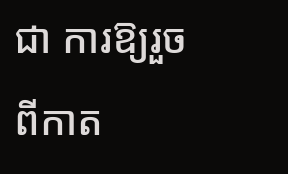ជា ការឱ្យរួចពីកាត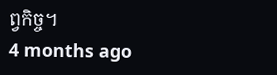ព្វកិច្ច។
4 months ago